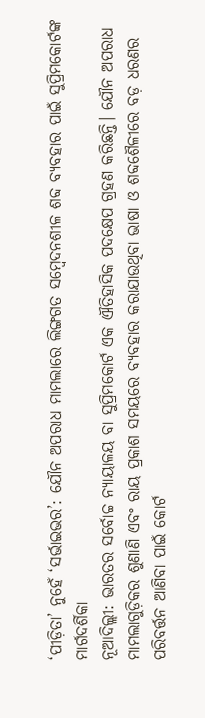‘ପୀଡ଼ିତା’ ନୁହେଁ ‘ସର୍ଭାଇଭର’: ଯୌନ ଅପରାଧ ମାମଲାରେ ଲିଙ୍ଗଗତ ସମ୍ବେଦନଶୀଳ ଶବ୍ଦ ବ୍ୟବହାର ପାଇଁ ସୁପ୍ରିମକୋର୍ଟଙ୍କ ମାର୍ଗଦର୍ଶିକା
ନୂଆଦିଲ୍ଲୀ: ଭାରତର ସର୍ବୋଚ୍ଚ ନ୍ୟାୟାଳୟ ବା ସୁପ୍ରିମକୋର୍ଟ ଏକ ଐତିହାସିକ ପଦକ୍ଷେପ ଗ୍ରହଣ କରିଛନ୍ତି। ଯୌନ ଅପରାଧ ମାମଲାଗୁଡ଼ିକର ଶୁଣାଣି ଏବଂ ରାୟ ପ୍ରକାଶ ସମୟରେ ବ୍ୟବହାର କରାଯାଉଥିବା ଭାଷା ଓ ଶବ୍ଦଶୈଳୀରେ ବଡ଼ ଧରଣର ପରିବର୍ତ୍ତନ ଆଣିବା ପାଇଁ କୋର୍ଟ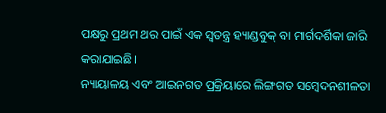ପକ୍ଷରୁ ପ୍ରଥମ ଥର ପାଇଁ ଏକ ସ୍ୱତନ୍ତ୍ର ହ୍ୟାଣ୍ଡବୁକ୍ ବା ମାର୍ଗଦର୍ଶିକା ଜାରି କରାଯାଇଛି।
ନ୍ୟାୟାଳୟ ଏବଂ ଆଇନଗତ ପ୍ରକ୍ରିୟାରେ ଲିଙ୍ଗଗତ ସମ୍ବେଦନଶୀଳତା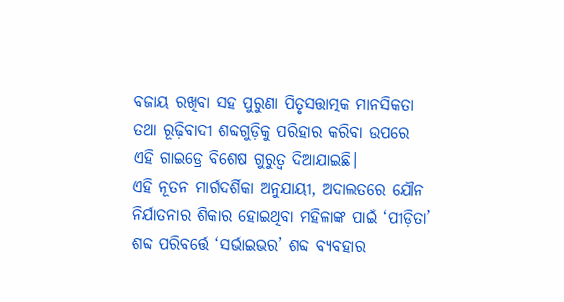ବଜାୟ ରଖିବା ସହ ପୁରୁଣା ପିତୃସତ୍ତାତ୍ମକ ମାନସିକତା ତଥା ରୂଢ଼ିବାଦୀ ଶବ୍ଦଗୁଡ଼ିକୁ ପରିହାର କରିବା ଉପରେ ଏହି ଗାଇଡ୍ରେ ବିଶେଷ ଗୁରୁତ୍ୱ ଦିଆଯାଇଛି।
ଏହି ନୂତନ ମାର୍ଗଦର୍ଶିକା ଅନୁଯାୟୀ, ଅଦାଲତରେ ଯୌନ ନିର୍ଯାତନାର ଶିକାର ହୋଇଥିବା ମହିଳାଙ୍କ ପାଇଁ ‘ପୀଡ଼ିତା’ ଶବ୍ଦ ପରିବର୍ତ୍ତେ ‘ସର୍ଭାଇଭର’ ଶବ୍ଦ ବ୍ୟବହାର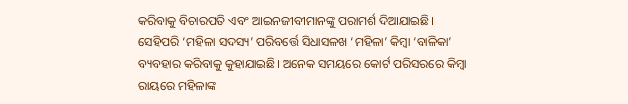କରିବାକୁ ବିଚାରପତି ଏବଂ ଆଇନଜୀବୀମାନଙ୍କୁ ପରାମର୍ଶ ଦିଆଯାଇଛି। ସେହିପରି ‘ମହିଳା ସଦସ୍ୟ’ ପରିବର୍ତ୍ତେ ସିଧାସଳଖ ‘ମହିଳା’ କିମ୍ବା ‘ବାଳିକା’ ବ୍ୟବହାର କରିବାକୁ କୁହାଯାଇଛି। ଅନେକ ସମୟରେ କୋର୍ଟ ପରିସରରେ କିମ୍ବା ରାୟରେ ମହିଳାଙ୍କ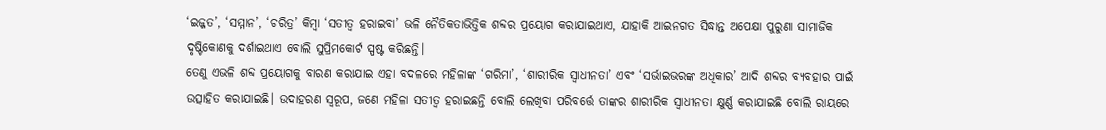‘ଇଜ୍ଜତ’, ‘ସମ୍ମାନ’, ‘ଚରିତ୍ର’ କିମ୍ବା ‘ସତୀତ୍ୱ ହରାଇବା’ ଭଳି ନୈତିକତାଭିତ୍ତିକ ଶବ୍ଦର ପ୍ରୟୋଗ କରାଯାଇଥାଏ, ଯାହାକି ଆଇନଗତ ସିଦ୍ଧାନ୍ତ ଅପେକ୍ଷା ପୁରୁଣା ସାମାଜିକ ଦୃଷ୍ଟିକୋଣକୁ ଦର୍ଶାଇଥାଏ ବୋଲି ସୁପ୍ରିମକୋର୍ଟ ସ୍ପଷ୍ଟ କରିଛନ୍ତି।
ତେଣୁ ଏଭଳି ଶବ୍ଦ ପ୍ରୟୋଗକୁ ବାରଣ କରାଯାଇ ଏହା ବଦଳରେ ମହିଳାଙ୍କ ‘ଗରିମା’, ‘ଶାରୀରିକ ସ୍ୱାଧୀନତା’ ଏବଂ ‘ସର୍ଭାଇଭରଙ୍କ ଅଧିକାର’ ଆଦି ଶବ୍ଦର ବ୍ୟବହାର ପାଇଁ ଉତ୍ସାହିତ କରାଯାଇଛି। ଉଦାହରଣ ସ୍ୱରୂପ, ଜଣେ ମହିଳା ସତୀତ୍ୱ ହରାଇଛନ୍ତି ବୋଲି ଲେଖିବା ପରିବର୍ତ୍ତେ ତାଙ୍କର ଶାରୀରିକ ସ୍ୱାଧୀନତା କ୍ଷୁର୍ଣ୍ଣ କରାଯାଇଛି ବୋଲି ରାୟରେ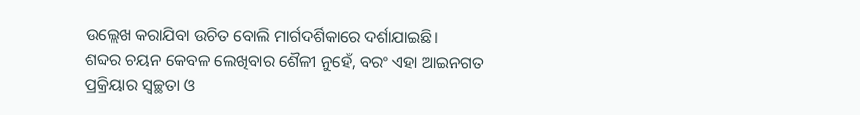ଉଲ୍ଲେଖ କରାଯିବା ଉଚିତ ବୋଲି ମାର୍ଗଦର୍ଶିକାରେ ଦର୍ଶାଯାଇଛି।
ଶବ୍ଦର ଚୟନ କେବଳ ଲେଖିବାର ଶୈଳୀ ନୁହେଁ, ବରଂ ଏହା ଆଇନଗତ ପ୍ରକ୍ରିୟାର ସ୍ୱଚ୍ଛତା ଓ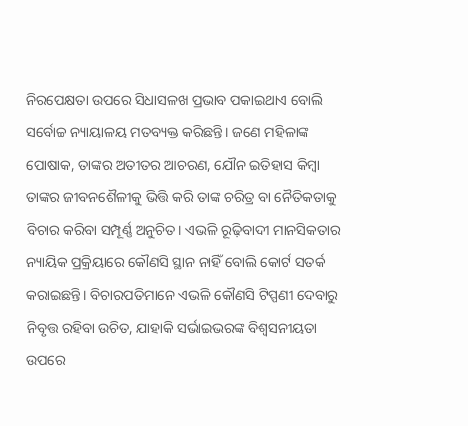ନିରପେକ୍ଷତା ଉପରେ ସିଧାସଳଖ ପ୍ରଭାବ ପକାଇଥାଏ ବୋଲି ସର୍ବୋଚ୍ଚ ନ୍ୟାୟାଳୟ ମତବ୍ୟକ୍ତ କରିଛନ୍ତି। ଜଣେ ମହିଳାଙ୍କ ପୋଷାକ, ତାଙ୍କର ଅତୀତର ଆଚରଣ, ଯୌନ ଇତିହାସ କିମ୍ବା ତାଙ୍କର ଜୀବନଶୈଳୀକୁ ଭିତ୍ତି କରି ତାଙ୍କ ଚରିତ୍ର ବା ନୈତିକତାକୁ ବିଚାର କରିବା ସମ୍ପୂର୍ଣ୍ଣ ଅନୁଚିତ। ଏଭଳି ରୂଢ଼ିବାଦୀ ମାନସିକତାର ନ୍ୟାୟିକ ପ୍ରକ୍ରିୟାରେ କୌଣସି ସ୍ଥାନ ନାହିଁ ବୋଲି କୋର୍ଟ ସତର୍କ କରାଇଛନ୍ତି। ବିଚାରପତିମାନେ ଏଭଳି କୌଣସି ଟିପ୍ପଣୀ ଦେବାରୁ ନିବୃତ୍ତ ରହିବା ଉଚିତ, ଯାହାକି ସର୍ଭାଇଭରଙ୍କ ବିଶ୍ୱସନୀୟତା ଉପରେ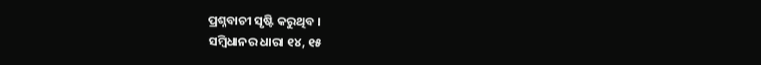ପ୍ରଶ୍ନବାଚୀ ସୃଷ୍ଟି କରୁଥିବ ।
ସମ୍ବିଧାନର ଧାରା ୧୪, ୧୫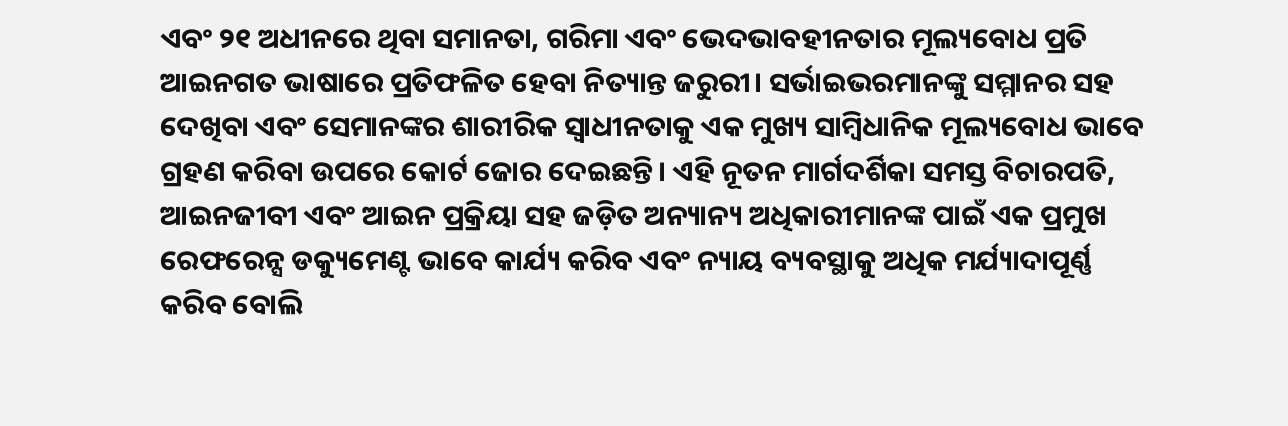ଏବଂ ୨୧ ଅଧୀନରେ ଥିବା ସମାନତା, ଗରିମା ଏବଂ ଭେଦଭାବହୀନତାର ମୂଲ୍ୟବୋଧ ପ୍ରତି ଆଇନଗତ ଭାଷାରେ ପ୍ରତିଫଳିତ ହେବା ନିତ୍ୟାନ୍ତ ଜରୁରୀ। ସର୍ଭାଇଭରମାନଙ୍କୁ ସମ୍ମାନର ସହ ଦେଖିବା ଏବଂ ସେମାନଙ୍କର ଶାରୀରିକ ସ୍ୱାଧୀନତାକୁ ଏକ ମୁଖ୍ୟ ସାମ୍ବିଧାନିକ ମୂଲ୍ୟବୋଧ ଭାବେ ଗ୍ରହଣ କରିବା ଉପରେ କୋର୍ଟ ଜୋର ଦେଇଛନ୍ତି। ଏହି ନୂତନ ମାର୍ଗଦର୍ଶିକା ସମସ୍ତ ବିଚାରପତି, ଆଇନଜୀବୀ ଏବଂ ଆଇନ ପ୍ରକ୍ରିୟା ସହ ଜଡ଼ିତ ଅନ୍ୟାନ୍ୟ ଅଧିକାରୀମାନଙ୍କ ପାଇଁ ଏକ ପ୍ରମୁଖ ରେଫରେନ୍ସ ଡକ୍ୟୁମେଣ୍ଟ ଭାବେ କାର୍ଯ୍ୟ କରିବ ଏବଂ ନ୍ୟାୟ ବ୍ୟବସ୍ଥାକୁ ଅଧିକ ମର୍ଯ୍ୟାଦାପୂର୍ଣ୍ଣ କରିବ ବୋଲି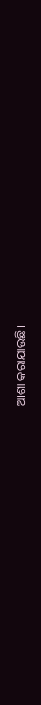ଆଶା କରାଯାଉଛି।